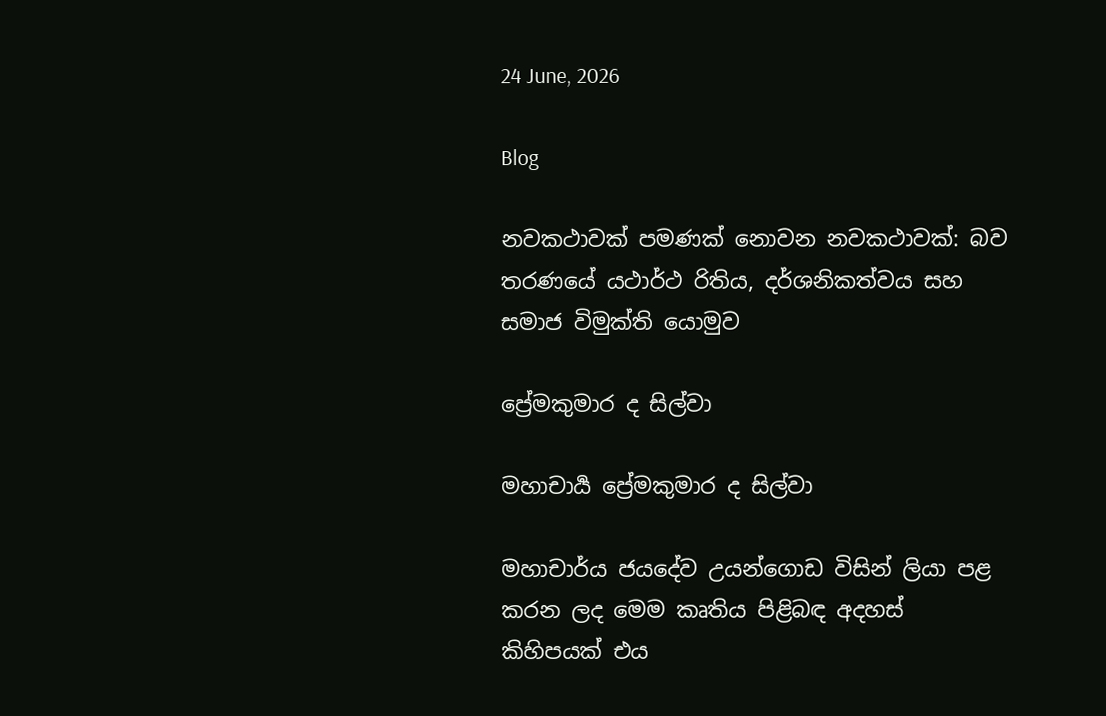24 June, 2026

Blog

නවකථාවක් පමණක් නොවන නවකථාවක්: බව තරණයේ යථාර්ථ රිතිය, දර්ශනිකත්වය සහ සමාජ විමුක්ති යොමුව

ප්‍රේමකුමාර ද සිල්වා

මහාචාර්‍ය ප්‍රේමකුමාර ද සිල්වා

මහාචාර්ය ජයදේව උයන්ගොඩ විසින් ලියා පළ කරන ලද මෙම කෘතිය පිළිබඳ අදහස් කිහිපයක් එය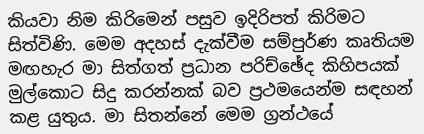කියවා නිම කිරිමෙන් පසුව ඉදිරිපත් කිරිමට සිත්විණි. මෙම අදහස් දැක්වීම සම්පුර්ණ කෘතියම මඟහැර මා සිත්ගත් ප්‍රධාන පරිච්ඡේද කිහිපයක් මුල්කොට සිදු කරන්නක් බව ප්‍රථමයෙන්ම සඳහන් කළ යුතුය. මා සිතන්නේ මෙම ග්‍රන්ථයේ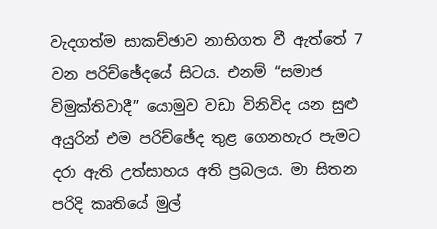වැදගත්ම සාකච්ඡාව නාභිගත වී ඇත්තේ 7 වන පරිච්ඡේදයේ සිටය. එනම් “සමාජ විමුක්තිවාදී” යොමුව වඩා විනිවිද යන සුළු අයුරින් එම පරිච්ඡේද තුළ ගෙනහැර පැමට දරා ඇති උත්සාහය අති ප්‍රබලය. මා සිතන පරිදි කෘතියේ මුල්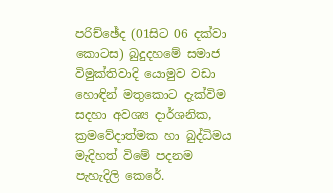පරිච්ඡේද (01සිට 06 දක්වා කොටස) බුදුදහමේ සමාජ විමුක්තිවාදි යොමුව වඩා හොඳින් මතුකොට දැක්විම සදහා අවශ්‍ය දාර්ශනික, ක්‍රමවේදාත්මක හා බුද්ධිමය මැදිහත් විමේ පදනම පැහැදිලි කෙරේ.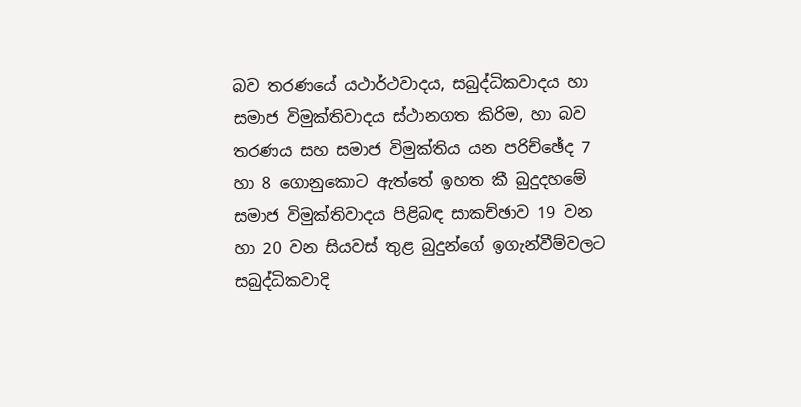බව තරණයේ යථාර්ථවාදය, සබුද්ධිකවාදය හා සමාජ විමුක්තිවාදය ස්ථානගත කිරිම, හා බව තරණය සහ සමාජ විමුක්තිය යන පරිච්ඡේද 7 හා 8 ගොනුකොට ඇත්තේ ඉහත කී බුදුදහමේ සමාජ විමුක්තිවාදය පිළිබඳ සාකච්ඡාව 19 වන හා 20 වන සියවස් තුළ බුදුන්ගේ ඉගැන්වීම්වලට සබුද්ධිකවාදි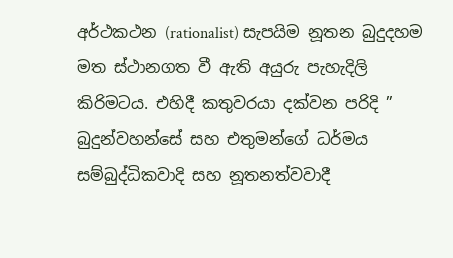අර්ථකථන (rationalist) සැපයිම නූතන බුදුදහම මත ස්ථානගත වී ඇති අයුරු පැහැදිලි කිරිමටය. එහිදී කතුවරයා දක්වන පරිදි ” බුදුන්වහන්සේ සහ එතුමන්ගේ ධර්මය සම්බුද්ධිකවාදි සහ නූතනත්වවාදී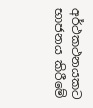අර්ථකථනයකට භාජනය කිරීමේ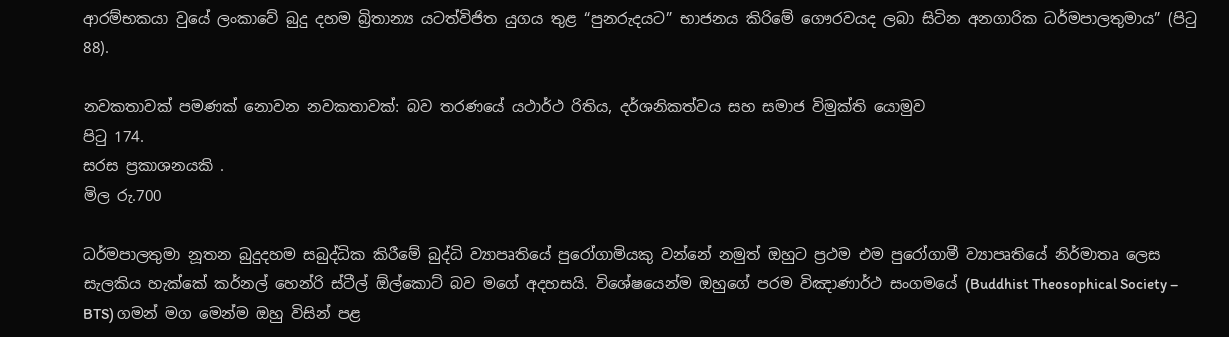ආරම්භකයා වුයේ ලංකාවේ බුදු දහම බ්‍රිතාන්‍ය යටත්විජිත යුගය තුළ “පුනරුදයට” භාජනය කිරිමේ ගෞරවයද ලබා සිටින අනගාරික ධර්මපාලතුමාය” (පිටු 88).

නවකතාවක් පමණක් නොවන නවකතාවක්: බව තරණයේ යථාර්ථ රිතිය, දර්ශනිකත්වය සහ සමාජ විමුක්ති යොමුව
පිටු 174.
සරස ප්‍රකාශනයකි .
මිල රු.700

ධර්මපාලතුමා නූතන බුදුදහම සබුද්ධික කිරීමේ බුද්ධි ව්‍යාපෘතියේ පුරෝගාමියකු වන්නේ නමුත් ඔහුට ප්‍රථම එම පුරෝගාමී ව්‍යාපෘතියේ නිර්මාතෘ ලෙස සැලකිය හැක්කේ කර්නල් හෙන්රි ස්ටීල් ඕල්කොට් බව මගේ අදහසයි. විශේෂයෙන්ම ඔහුගේ පරම විඤාණාර්ථ සංගමයේ (Buddhist Theosophical Society – BTS) ගමන් මග මෙන්ම ඔහු විසින් පළ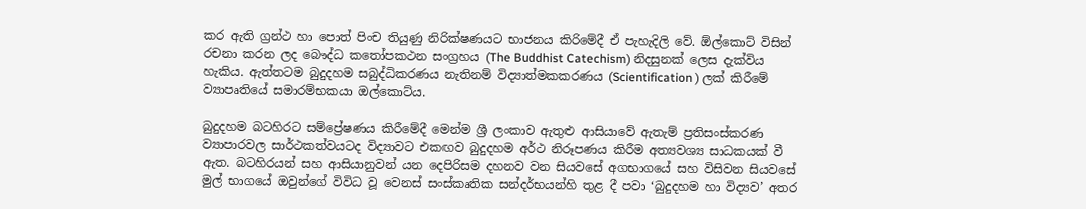කර ඇති ග්‍රන්ථ හා පොත් පිංච තියුණු නිරික්ෂණයට භාජනය කිරිමේදී ඒ පැහැදිලි වේ. ඕල්කොට් විසින් රචනා කරන ලද බෞද්ධ කතෝපකථන සංග්‍රහය (The Buddhist Catechism) නිදසුනක් ලෙස දැක්විය හැකිය. ඇත්තටම බුදුදහම සබුද්ධිකරණය නැතිනම් විද්‍යාත්මකකරණය (Scientification ) ලක් කිරීමේ ව්‍යාපෘතියේ සමාරම්භකයා ඔල්කොට්ය.

බුදුදහම බටහිරට සම්ප්‍රේෂණය කිරීමේදී මෙන්ම ශ්‍රී ලංකාව ඇතුළු ආසියාවේ ඇතැම් ප්‍රතිසංස්කරණ ව්‍යාපාරවල සාර්ථකත්වයටද විද්‍යාවට එකඟව බුදුදහම අර්ථ නිරූපණය කිරීම අත්‍යවශ්‍ය සාධකයක් වී ඇත. බටහිරයන් සහ ආසියානුවන් යන දෙපිරිසම දහනව වන සියවසේ අගභාගයේ සහ විසිවන සියවසේ මුල් භාගයේ ඔවුන්ගේ විවිධ වූ වෙනස් සංස්කෘතික සන්දර්භයන්හි තුළ දී පවා ‘බුදුදහම හා විද්‍යව’ අතර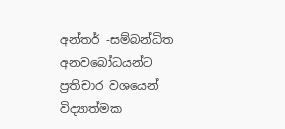අන්තර් -සම්බන්ධිත අනවබෝධයන්ට ප්‍රතිචාර වශයෙන් විද්‍යාත්මක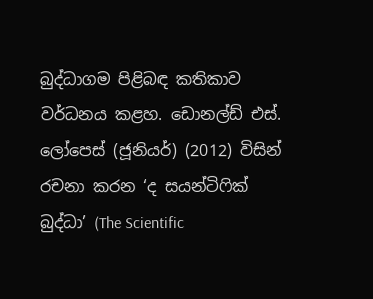බුද්ධාගම පිළිබඳ කතිකාව වර්ධනය කළහ. ඩොනල්ඩ් එස්. ලෝපෙස් (ජූනියර්) (2012) විසින් රචනා කරන ‘ද සයන්ටිෆික් බුද්ධා’ (The Scientific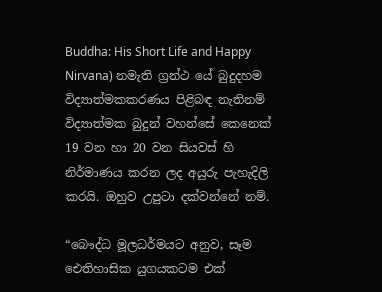Buddha: His Short Life and Happy Nirvana) නමැති ග්‍රන්ථ යේ බුදුදහම විද්‍යාත්මකකරණය පිළිබඳ නැතිනම් විද්‍යාත්මක බුදුන් වහන්සේ කෙනෙක් 19 වන හා 20 වන සියවස් හි නිර්මාණය කරන ලද අයුරු පැහැදිලි කරයි. ඔහුව උපුටා දක්වන්නේ නම්.

“බෞද්ධ මූලධර්මයට අනුව, සෑම ඓතිහාසික යුගයකටම එක්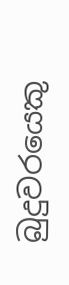බුදුවරයෙකු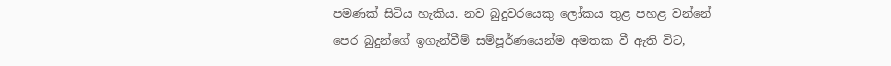පමණක් සිටිය හැකිය. නව බුදුවරයෙකු ලෝකය තුළ පහළ වන්නේ පෙර බුදුන්ගේ ඉගැන්වීම් සම්පූර්ණයෙන්ම අමතක වී ඇති විට,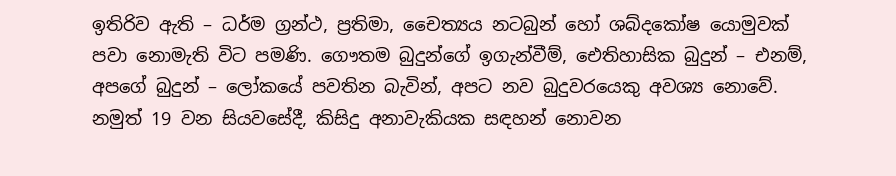ඉතිරිව ඇති – ධර්ම ග්‍රන්ථ, ප්‍රතිමා, චෛත්‍යය නටබුන් හෝ ශබ්දකෝෂ යොමුවක් පවා නොමැති විට පමණි. ගෞතම බුදුන්ගේ ඉගැන්වීම්, ඓතිහාසික බුදුන් – එනම්, අපගේ බුදුන් – ලෝකයේ පවතින බැවින්, අපට නව බුදුවරයෙකු අවශ්‍ය නොවේ. නමුත් 19 වන සියවසේදී, කිසිදු අනාවැකියක සඳහන් නොවන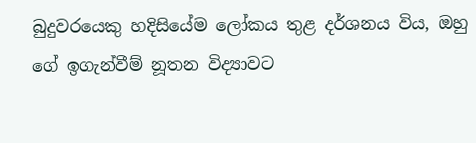බුදුවරයෙකු හදිසියේම ලෝකය තුළ දර්ශනය විය, ඔහු ගේ ඉගැන්වීම් නූතන විද්‍යාවට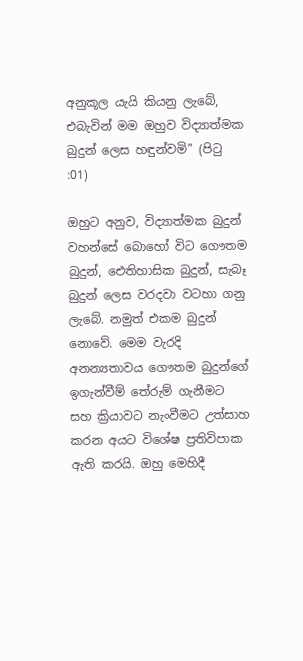අනුකූල යැයි කියනු ලැබේ, එබැවින් මම ඔහුව විද්‍යාත්මක බුදුන් ලෙස හඳුන්වමි” (පිටු :01)

ඔහුට අනුව, විද්‍යාත්මක බුදුන් වහන්සේ බොහෝ විට ගෞතම බුදුන්, ඓතිහාසික බුදුන්, සැබෑ බුදුන් ලෙස වරදවා වටහා ගනු ලැබේ. නමුත් එකම බුදුන් නොවේ. මෙම වැරදි අනන්‍යතාවය ගෞතම බුදුන්ගේ ඉගැන්වීම් තේරුම් ගැනීමට සහ ක්‍රියාවට නැංවීමට උත්සාහ කරන අයට විශේෂ ප්‍රතිවිපාක ඇති කරයි. ඔහු මෙහිදී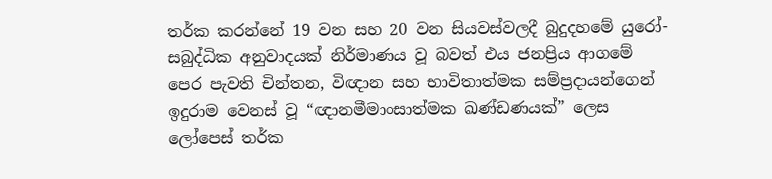තර්ක කරන්නේ 19 වන සහ 20 වන සියවස්වලදී බුදුදහමේ යුරෝ-සබුද්ධික අනුවාදයක් නිර්මාණය වූ බවත් එය ජනප්‍රිය ආගමේ පෙර පැවති චින්තන, විඥාන සහ භාවිතාත්මක සම්ප්‍රදායන්ගෙන් ඉදුරාම වෙනස් වූ “ඥානමීමාංසාත්මක ඛණ්ඩණයක්” ලෙස ලෝපෙස් තර්ක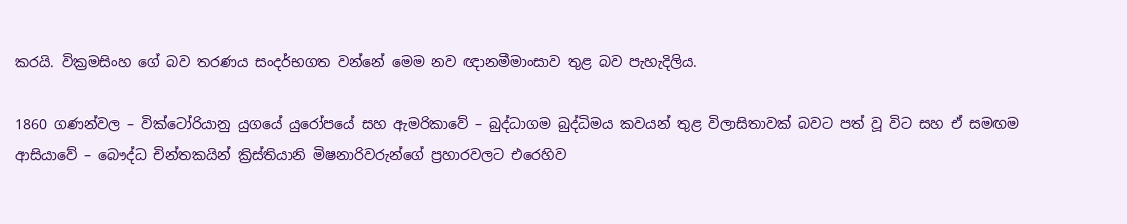කරයි. වික්‍රමසිංහ ගේ බව තරණය සංදර්භගත වන්නේ මෙම නව ඥානමීමා‍ංසාව තුළ බව පැහැදිලිය.

1860 ගණන්වල – වික්ටෝරියානු යුගයේ යුරෝපයේ සහ ඇමරිකාවේ – බුද්ධාගම බුද්ධිමය කවයන් තුළ විලාසිතාවක් බවට පත් වූ විට සහ ඒ සමඟම ආසියාවේ – බෞද්ධ චින්තකයින් ක්‍රිස්තියානි මිෂනාරිවරුන්ගේ ප්‍රහාරවලට එරෙහිව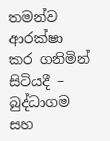තමන්ව ආරක්ෂා කර ගනිමින් සිටියදී – බුද්ධාගම සහ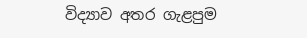විද්‍යාව අතර ගැළපුම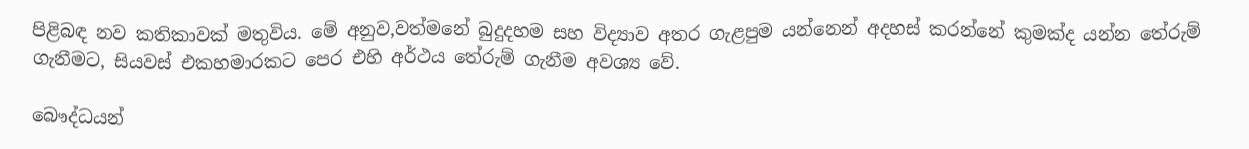පිළිබඳ නව කතිකාවක් මතුවිය. මේ අනුව,වත්මනේ බුදුදහම සහ විද්‍යාව අතර ගැළපුම යන්නෙන් අදහස් කරන්නේ කුමක්ද යන්න තේරුම් ගැනීමට, සියවස් එකහමාරකට පෙර එහි අර්ථය තේරුම් ගැනීම අවශ්‍ය වේ.

බෞද්ධයන්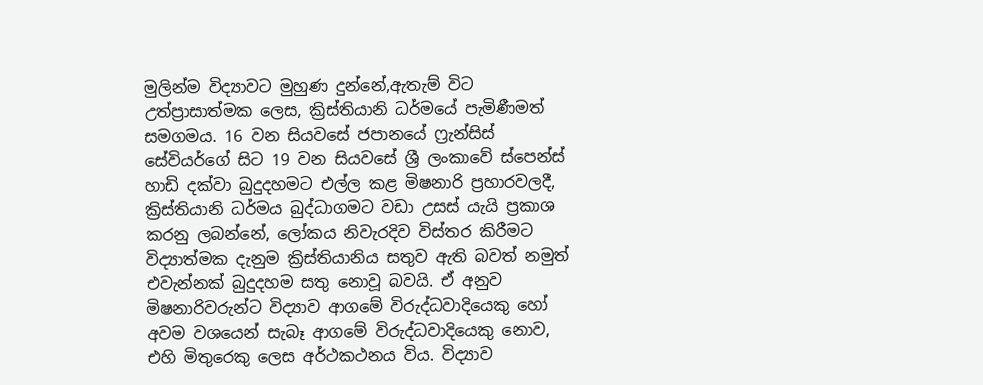මුලින්ම විද්‍යාවට මුහුණ දුන්නේ,ඇතැම් විට උත්ප්‍රාසාත්මක ලෙස, ක්‍රිස්තියානි ධර්මයේ පැමිණීමත් සමගමය. 16 වන සියවසේ ජපානයේ ෆ්‍රැන්සිස් සේවියර්ගේ සිට 19 වන සියවසේ ශ්‍රී ලංකාවේ ස්පෙන්ස් හාඩි දක්වා බුදුදහමට එල්ල කළ මිෂනාරි ප්‍රහාරවලදී, ක්‍රිස්තියානි ධර්මය බුද්ධාගමට වඩා උසස් යැයි ප්‍රකාශ කරනු ලබන්නේ, ලෝකය නිවැරදිව විස්තර කිරීමට විද්‍යාත්මක දැනුම ක්‍රිස්තියානිය සතුව ඇති බවත් නමුත් එවැන්නක් බුදුදහම සතු නොවූ බවයි. ඒ අනුව මිෂනාරිවරුන්ට විද්‍යාව ආගමේ විරුද්ධවාදියෙකු හෝ අවම වශයෙන් සැබෑ ආගමේ විරුද්ධවාදියෙකු නොව, එහි මිතුරෙකු ලෙස අර්ථකථනය විය. විද්‍යාව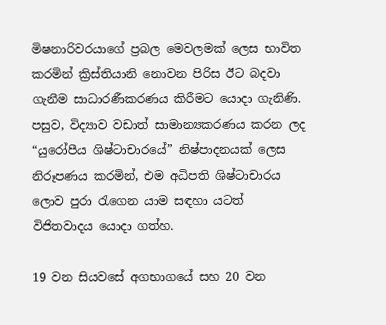මිෂනාරිවරයාගේ ප්‍රබල මෙවලමක් ලෙස භාවිත කරමින් ක්‍රිස්තියානි නොවන පිරිස ඊට බදවා ගැනීම සාධාරණීකරණය කිරීමට යොදා ගැනිණි. පසුව, විද්‍යාව වඩාත් සාමාන්‍යකරණය කරන ලද “යුරෝපීය ශිෂ්ටාචාරයේ” නිෂ්පාදනයක් ලෙස නිරූපණය කරමින්, එම අධිපති ශිෂ්ටාචාරය ලොව පුරා රැගෙන යාම සඳහා යටත් විජිතවාදය යොදා ගත්හ.

19 වන සියවසේ අගභාගයේ සහ 20 වන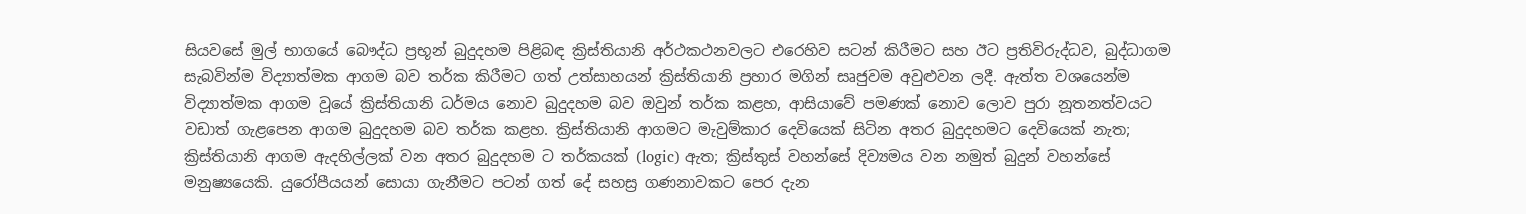සියවසේ මුල් භාගයේ බෞද්ධ ප්‍රභූන් බුදුදහම පිළිබඳ ක්‍රිස්තියානි අර්ථකථනවලට එරෙහිව සටන් කිරීමට සහ ඊට ප්‍රතිවිරුද්ධව, බුද්ධාගම සැබවින්ම විද්‍යාත්මක ආගම බව තර්ක කිරීමට ගත් උත්සාහයන් ක්‍රිස්තියානි ප්‍රහාර මගින් සෘජුවම අවුළුවන ලදී. ඇත්ත වශයෙන්ම විද්‍යාත්මක ආගම වූයේ ක්‍රිස්තියානි ධර්මය නොව බුදුදහම බව ඔවුන් තර්ක කළහ, ආසියාවේ පමණක් නොව ලොව පුරා නූතනත්වයට වඩාත් ගැළපෙන ආගම බුදුදහම බව තර්ක කළහ. ක්‍රිස්තියානි ආගමට මැවුම්කාර දෙවියෙක් සිටින අතර බුදුදහමට දෙවියෙක් නැත; ක්‍රිස්තියානි ආගම ඇදහිල්ලක් වන අතර බුදුදහම ට තර්කයක් (logic) ඇත; ක්‍රිස්තුස් වහන්සේ දිව්‍යමය වන නමුත් බුදුන් වහන්සේ මනුෂ්‍යයෙකි. යුරෝපීයයන් සොයා ගැනීමට පටන් ගත් දේ සහස්‍ර ගණනාවකට පෙර දැන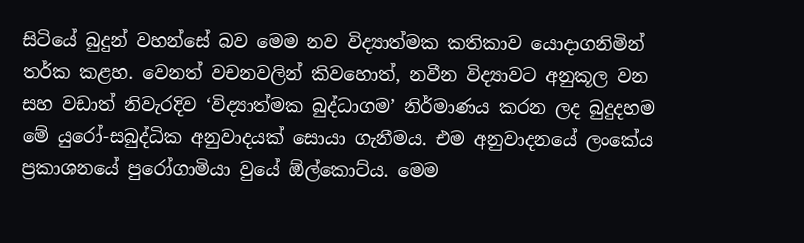සිටියේ බුදුන් වහන්සේ බව මෙම නව විද්‍යාත්මක කතිකාව යොදාගනිමින් තර්ක කළහ. වෙනත් වචනවලින් කිවහොත්, නවීන විද්‍යාවට අනුකූල වන සහ වඩාත් නිවැරදිව ‘විද්‍යාත්මක බුද්ධාගම’ නිර්මාණය කරන ලද බුදුදහම මේ යුරෝ-සබුද්ධික අනුවාදයක් සොයා ගැනීමය. එම අනුවාදනයේ ලංකේය ප්‍රකාශනයේ පුරෝගාමියා වුයේ ඕල්කොට්ය. මෙම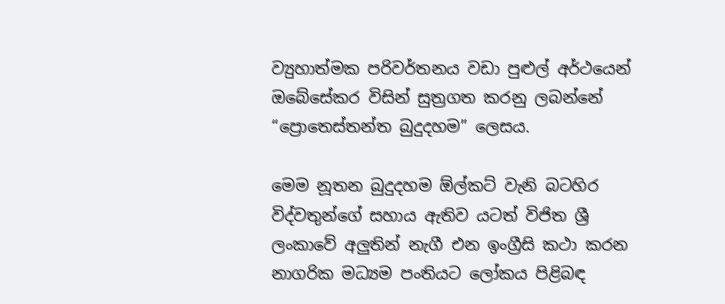ව්‍යුහාත්මක පරිවර්තනය වඩා පුළුල් අර්ථයෙන් ඔබේසේකර විසින් සුත්‍රගත කරනු ලබන්නේ “ප්‍රොතෙස්තන්ත බුදුදහම” ලෙසය.

මෙම නූතන බුදුදහම ඕල්කට් වැනි බටහිර විද්වතුන්ගේ සහාය ඇතිව යටත් විජිත ශ්‍රී ලංකාවේ අලුතින් නැගී එන ඉංග්‍රීසි කථා කරන නාගරික මධ්‍යම පංතියට ලෝකය පිළිබඳ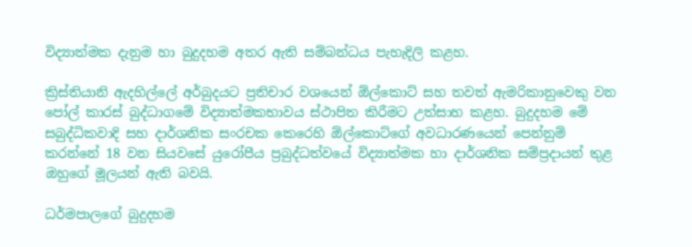විද්‍යාත්මක දැනුම හා බුදුදහම අතර ඇති සම්බන්ධය පැහැදිලි කළහ.

ක්‍රිස්තියානි ඇදහිල්ලේ අර්බුදයට ප්‍රතිචාර වශයෙන් ඕල්කොට් සහ තවත් ඇමරිකානුවෙකු වන පෝල් කාරස් බුද්ධාගමේ විද්‍යාත්මකභාවය ස්ථාපිත කිරීමට උත්සාහ කළහ. බුදුදහම මේ සබුද්ධිකවාදි සහ දාර්ශනික සංරචක කෙරෙහි ඕල්කොට්ගේ අවධාරණයෙන් පෙන්නුම් කරන්නේ 18 වන සියවසේ යුරෝපීය ප්‍රබුද්ධත්වයේ විද්‍යාත්මක හා දාර්ශනික සම්ප්‍රදායන් තුළ ඔහුගේ මූලයන් ඇති බවයි.

ධර්මපාලගේ බුදුදහම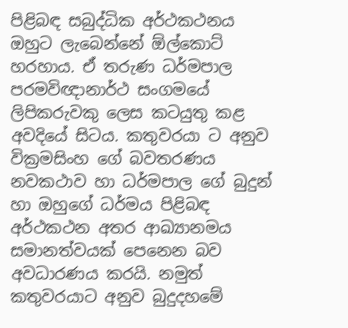පි‍ළිබඳ සබුද්ධික අර්ථකථනය ඔහුට ලැබෙන්නේ ඕල්කොට් හරහාය. ඒ තරුණ ධර්මපාල පරමවිඥානාර්ථ සංගමයේ ලිපිකරුවකු ලෙස කටයුතු කළ අවදියේ සිටය. කතුවරයා ට අනුව වික්‍රමසිංහ ගේ බවතරණය නවකථාව හා ධර්මපාල ගේ බුදුන් හා ඔහුගේ ධර්මය පිළිබඳ අර්ථකථන අතර ආඛ්‍යානමය සමානත්වයක් පෙනෙන බව අවධාරණය කරයි. නමුත් කතුවරයාට අනුව බුදුදහමේ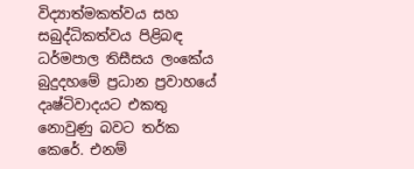විද්‍යාත්මකත්වය සහ සබුද්ධිකත්වය පිළිබඳ ධර්මපාල තිසීසය ලංකේය බුදුදහමේ ප්‍රධාන ප්‍රවාහයේ දෘෂ්ටිවාදයට එකතු නොවුණු බවට තර්ක කෙරේ. එනම්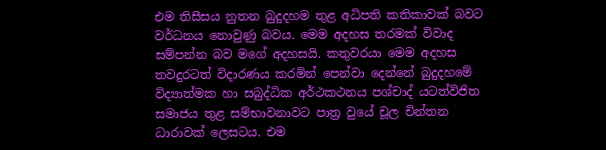එම තිසීසය නුතන බුදුදහම තුළ අධිපති කතිකාවක් බවට වර්ධනය නොවුණු බවය. මෙම අදහස තරමක් විවාද සම්පන්න බව මගේ අදහසයි. කතුවරයා මෙම අදහස තවදුරටත් විදාරණය කරමින් පෙන්වා දෙන්නේ බුදුදහමේ විද්‍යාත්මක හා සබුද්ධික අර්ථකථනය පශ්චාද් යටත්විජිත සමාජය තුළ සම්භාවනාවට පාත්‍ර වුයේ චූල චින්තන ධාරාවක් ලෙසටය. එම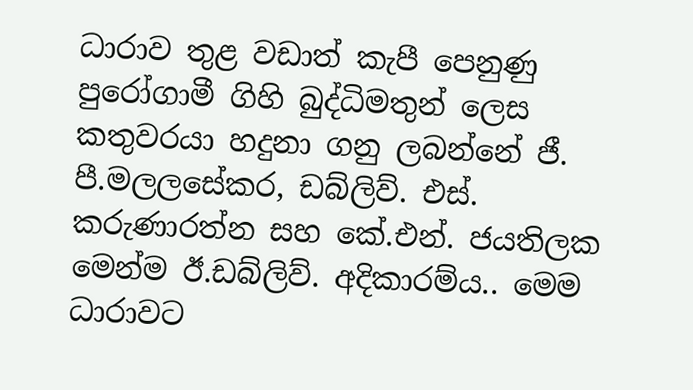ධාරාව තුළ වඩාත් කැපී පෙනුණු පුරෝගාමී ගිහි බුද්ධිමතුන් ලෙස කතුවරයා හදුනා ගනු ලබන්නේ ජී. පී.මලලසේකර, ඩබ්ලිව්. එස්. කරුණාරත්න සහ කේ.එන්. ජයතිලක මෙන්ම ඊ.ඩබ්ලිව්. අදිකාරම්ය.. මෙම ධාරාවට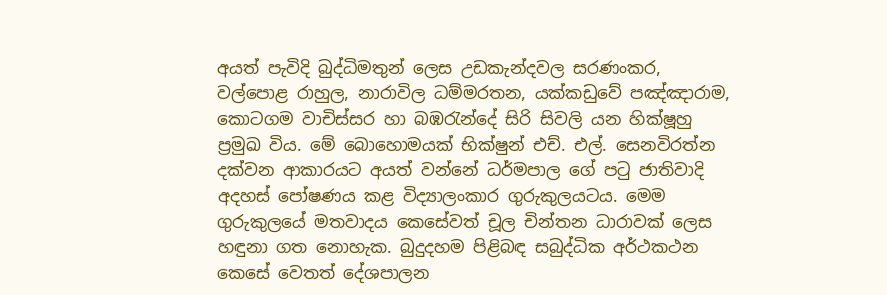අයත් පැවිදි බුද්ධිමතුන් ලෙස උඩකැන්දවල සරණංකර, වල්පොළ රාහුල, නාරාවිල ධම්මරතන, යක්කඩුවේ පඤ්ඤාරාම, කොටගම වාචිස්සර හා බඹරැන්දේ සිරි සිවලි යන හික්ෂූහු ප්‍රමුඛ විය. මේ බොහොමයක් භික්ෂුන් එච්. එල්. සෙනවිරත්න දක්වන ආකාරයට අයත් වන්නේ ධර්මපාල ගේ පටු ජාතිවාදි අදහස් පෝෂණය කළ විද්‍යාලංකාර ගුරුකුලයටය. මෙම ගුරුකුලයේ මතවාදය කෙසේවත් චූල චින්තන ධාරාවක් ලෙස හඳුනා ගත නොහැක. බුදුදහම පිළිබඳ සබුද්ධික අර්ථකථන කෙසේ වෙතත් දේශපාලන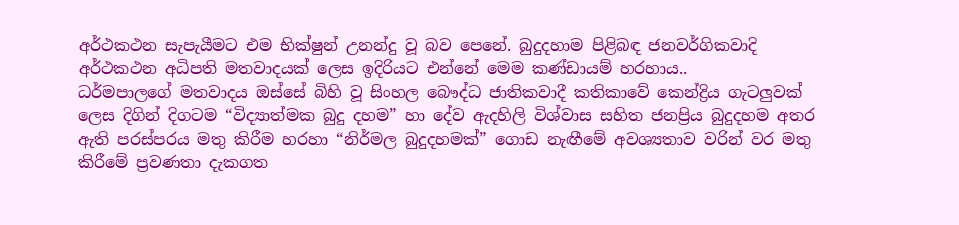අර්ථකථන සැපැයීමට එම භික්ෂුන් උනන්දු වූ බව පෙනේ. බුදුදහාම පිළිබඳ ජනවර්ගිකවාදි අර්ථකථන අධිපති මතවාදයක් ලෙස ඉදිරියට එන්නේ මෙම කණ්ඩායම් හරහාය..
ධර්මපාලගේ මතවාදය ඔස්සේ බිහි වූ සිංහල බෞද්ධ ජාතිකවාදී කතිකාවේ කෙන්ද්‍රිය ගැටලුවක් ලෙස දිගින් දිගටම “විද්‍යාත්මක බුදු දහම” හා දේව ඇදහිලි විශ්වාස සහිත ජනප්‍රිය බුදුදහම අතර ඇති පරස්පරය මතු කිරීම හරහා “නිර්මල බුදුදහමක්” ගොඩ නැඟීමේ අවශ්‍යතාව වරින් වර මතු කිරීමේ ප්‍රවණතා දැකගත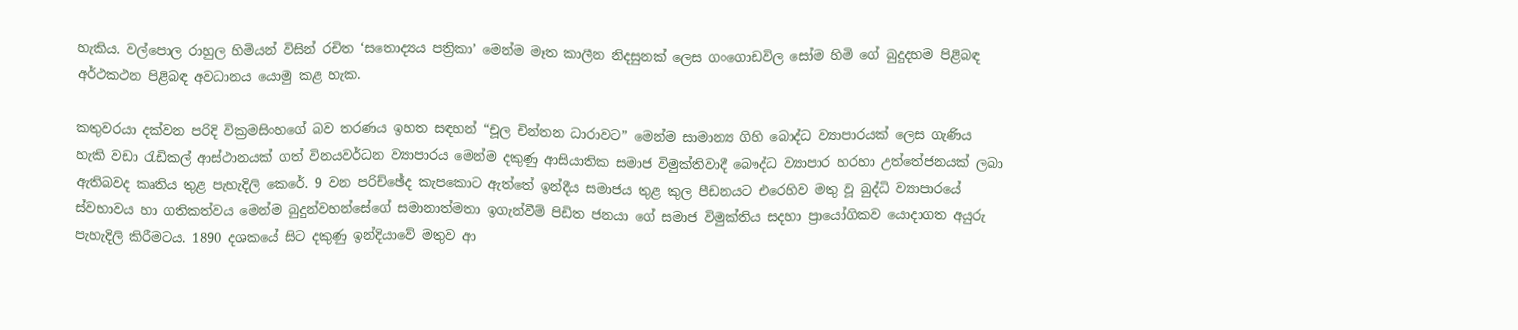හැකිය. වල්පොල රාහුල හිමියන් විසින් රචිත ‘සතොද්‍යය පත්‍රිකා’ මෙන්ම මෑත කාලීන නිදසුනක් ලෙස ගංගොඩවිල සෝම හිමි ගේ බුදුදහම පිළිබඳ අර්ථකථන පිළිබඳ අවධානය යොමු කළ හැක.

කතුවරයා දක්වන පරිදි වික්‍රමසිංහගේ බව තරණය ඉහත සඳහන් “චූල චින්තන ධාරාවට” මෙන්ම සාමාන්‍ය ගිහි බොද්ධ ව්‍යාපාර‍යක් ලෙස ගැණිය හැකි වඩා රැඩිකල් ආස්ථානයක් ගත් විනයවර්ධන ව්‍යාපාරය මෙන්ම දකුණු ආසියාතික සමාජ විමුක්තිවාදී බෞද්ධ ව්‍යාපාර හරහා උත්තේජනයක් ලබා ඇතිබවද කෘතිය තුළ පැහැදිලි කෙරේ. 9 වන පරිච්ඡේද කැපකොට ඇත්තේ ඉන්දීය සමාජය තුළ කුල පීඩනයට එරෙහිව මතු වූ බුද්ධි ව්‍යාපාරයේ ස්වභාවය හා ගතිකත්වය මෙන්ම බුදුන්වහන්සේගේ සමානාත්මතා ඉගැන්වීම් පිඩිත ජනයා ගේ සමාජ විමුක්තිය සදහා ප්‍රායෝගිකව යොදාගත අයුරු පැහැදිලි කිරීමටය. 1890 දශකයේ සිට දකුණු ඉන්දියාවේ මතුව ආ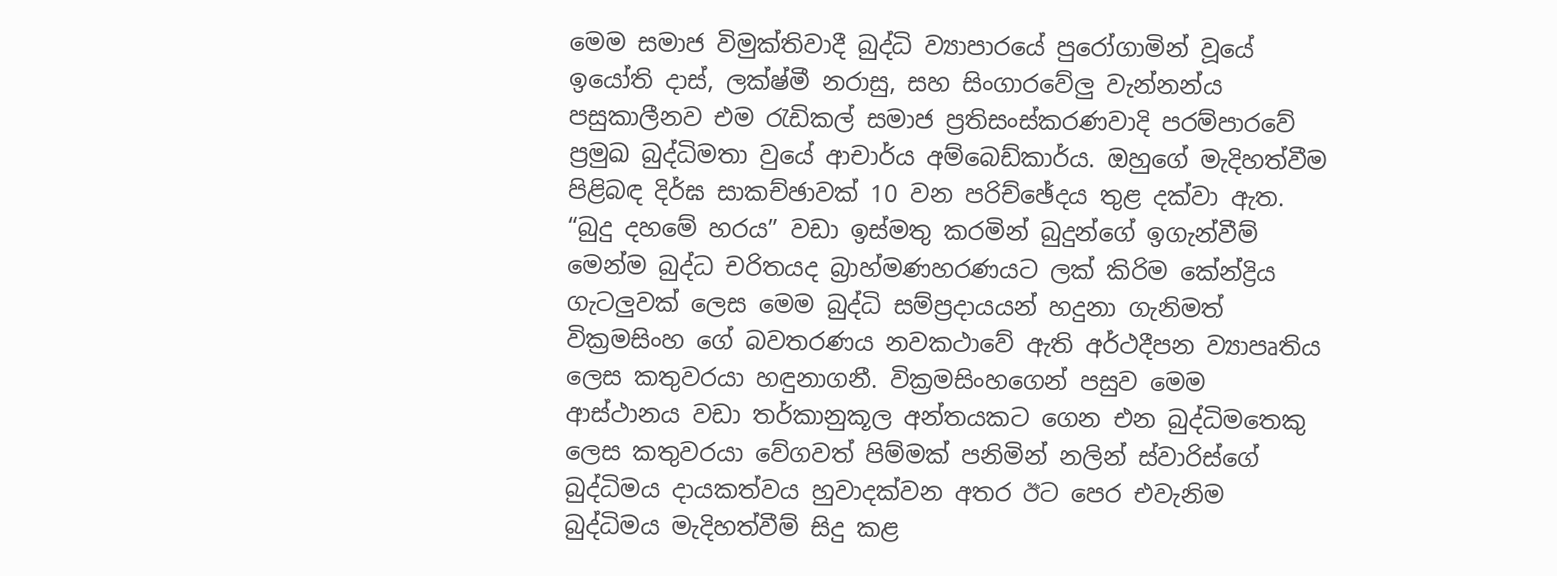මෙම සමාජ විමුක්තිවාදී බුද්ධි ව්‍යාපාරයේ පුරෝගාමින් වූයේ ඉයෝති දාස්, ලක්ෂ්මී නරාසු, සහ සිංගාරවේලු වැන්නන්ය පසුකාලීනව එම රැඩිකල් සමාජ ප්‍රතිසංස්කරණවාදි පරම්පාරවේ ප්‍රමුඛ බුද්ධිමතා වුයේ ආචාර්ය අම්බෙඩ්කාර්ය. ඔහුගේ මැදිහත්වීම පිළිබඳ දිර්ඝ සාකච්ඡාවක් 10 වන පරිච්ඡේදය තුළ දක්වා ඇත. “බුදු දහමේ හරය” වඩා ඉස්මතු කරමින් බුදුන්ගේ ඉගැන්වීම් මෙන්ම බුද්ධ චරිතයද බ්‍රාහ්මණහරණයට ලක් කිරිම කේන්ද්‍රිය ගැටලුවක් ලෙස මෙම බුද්ධි සම්ප්‍රදායයන් හදුනා ගැනිමත් වික්‍රමසිංහ ගේ බවතරණය නවකථාවේ ඇති අර්ථදීපන ව්‍යාපෘතිය ලෙස කතුවරයා හඳුනාගනී. වික්‍රමසිංහගෙන් පසුව මෙම ආස්ථානය වඩා තර්කානුකූල අන්තයකට ගෙන එන බුද්ධිමතෙකු ලෙස කතුවරයා වේගවත් පිම්මක් පනිමින් නලින් ස්වාරිස්ගේ බුද්ධිමය දායකත්වය හුවාදක්වන අතර ඊට පෙර එවැනිම බුද්ධිමය මැදිහත්වීම් සිදු කළ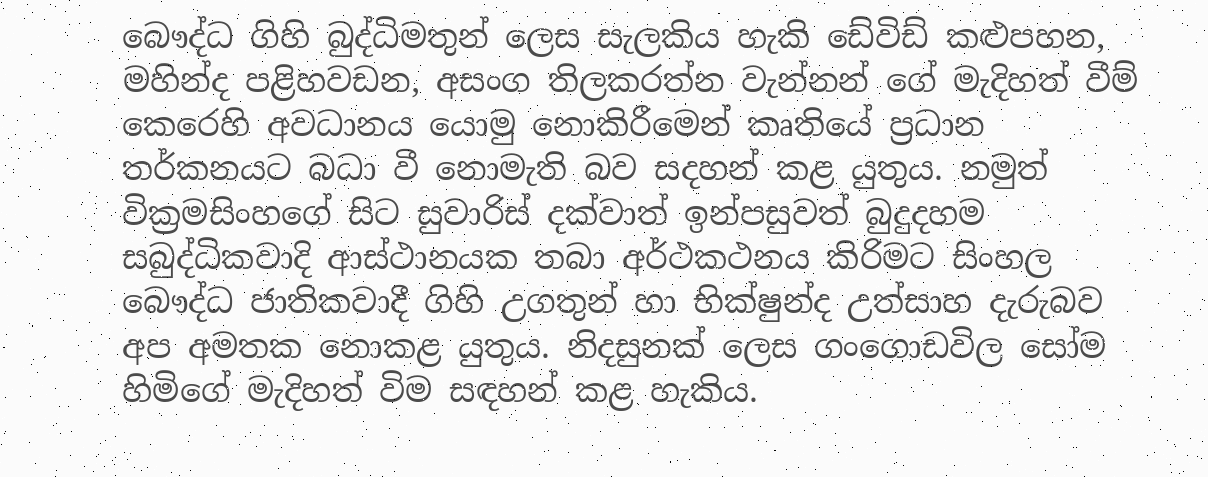බෞද්ධ ගිහි බුද්ධිමතුන් ලෙස සැලකිය හැකි ඩේවිඩ් කළුපහන, මහින්ද පළිහවඩන, අසංග තිලකරත්න වැන්නන් ගේ මැදිහත් වීම් කෙරෙහි අවධානය යොමු නොකිරීමෙන් කෘතියේ ප්‍රධාන තර්කනයට බධා වී නොමැති බව සදහන් කළ යුතුය. නමුත් වික්‍රමසිංහගේ සිට සුවාරිස් දක්වාත් ඉන්පසුවත් බුදුදහම සබුද්ධිකවාදි ආස්ථානයක තබා අර්ථකථනය කිරිමට සිංහල බෞද්ධ ජාතිකවාදී ගිහි උගතුන් හා භික්ෂුන්ද උත්සාහ දැරුබව අප අමතක නොකළ යුතුය. නිදසුනක් ලෙස ගංගොඩවිල සෝම හිමිගේ මැදිහත් විම සඳහන් කළ හැකිය.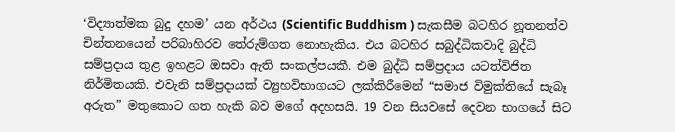‘විද්‍යාත්මක බුදු දහම’ යන අර්ථය (Scientific Buddhism ) සැකසීම බටහිර නූතනත්ව චින්තනයෙන් පරිබාහිරව තේරුම්ගත නොහැකිය. එය බටහිර සබුද්ධිකවාදි බුද්ධි සම්ප්‍රදාය තුළ ඉහළට ඔසවා ඇති සංකල්පයකී. එම බුද්ධි සම්ප්‍රදාය යටත්විජිත නිර්මිතයකි. එවැනි සම්ප්‍රදායක් ව්‍යුහවිභාගයට ලක්කිරීමෙන් “සමාජ විමුක්තියේ සැබෑ අරුත” මතුකොට ගත හැකි බව මගේ අදහසයි. 19 වන සියවසේ දෙවන භාගයේ සිට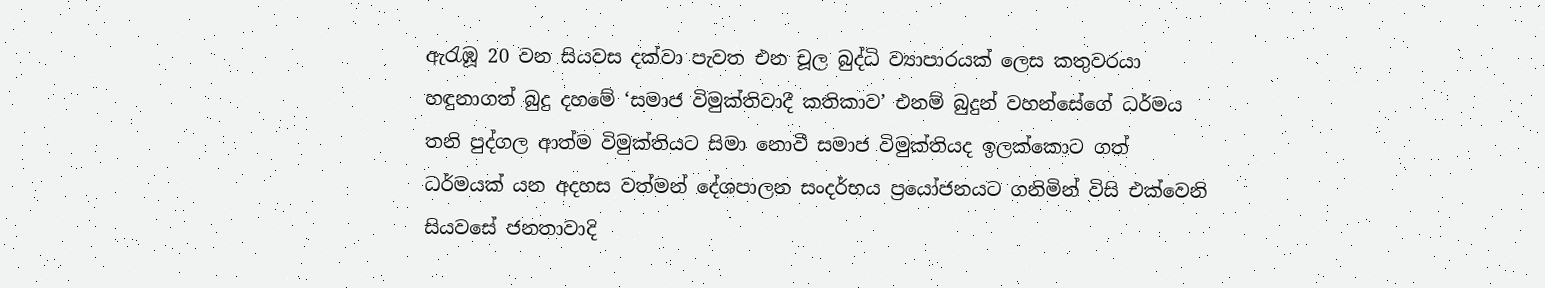ඇරැඹූ 20 වන සියවස දක්වා පැවත එන චූල බුද්ධි ව්‍යාපාරයක් ලෙස කතුවරයා හඳුනාගත් බුදු දහමේ ‘සමාජ විමුක්තිවාදී කතිකාව’ එනම් බුදුන් වහන්සේගේ ධර්මය තනි පුද්ගල ආත්ම විමුක්තියට සිමා නොවී සමාජ විමුක්තියද ඉලක්කොට ගත් ධර්මයක් යන අදහස වත්මන් දේශපාලන සංදර්භය ප්‍රයෝජනයට ගනිමින් විසි එක්වෙනි සියවසේ ජනතාවාදි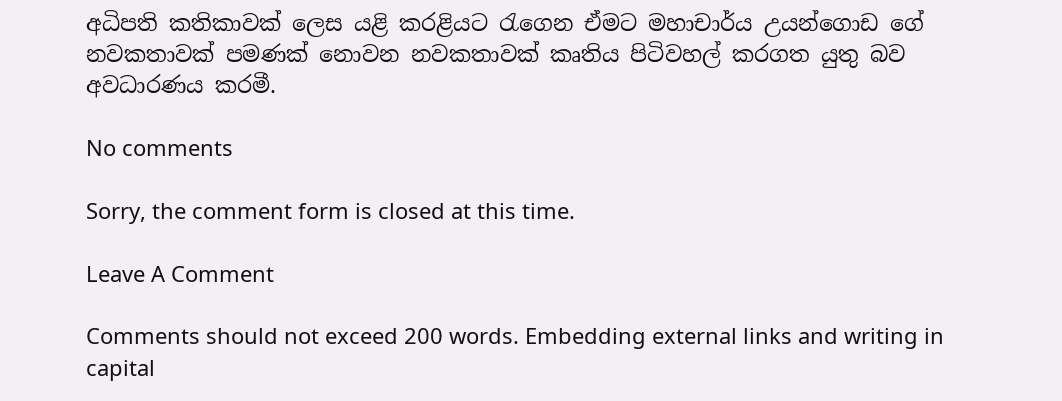අධිපති කතිකාවක් ලෙස යළි කරළියට රැගෙන ඒමට මහාචාර්ය උයන්ගොඩ ගේ නවකතාවක් පමණක් නොවන නවකතාවක් කෘතිය පිටිවහල් කරගත යුතු බව අවධාරණය කරමී.

No comments

Sorry, the comment form is closed at this time.

Leave A Comment

Comments should not exceed 200 words. Embedding external links and writing in capital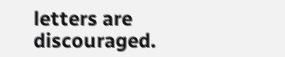letters are discouraged.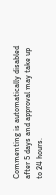Commenting is automatically disabled after 5 days and approval may take up to 24 hours.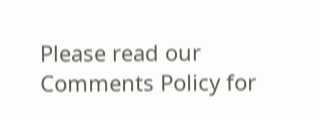Please read our Comments Policy for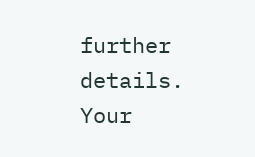further details. Your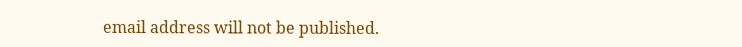email address will not be published.